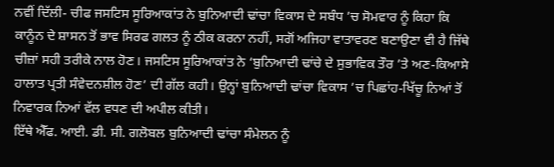ਨਵੀਂ ਦਿੱਲੀ- ਚੀਫ ਜਸਟਿਸ ਸੂਰਿਆਕਾਂਤ ਨੇ ਬੁਨਿਆਦੀ ਢਾਂਚਾ ਵਿਕਾਸ ਦੇ ਸਬੰਧ ’ਚ ਸੋਮਵਾਰ ਨੂੰ ਕਿਹਾ ਕਿ ਕਾਨੂੰਨ ਦੇ ਸ਼ਾਸਨ ਤੋਂ ਭਾਵ ਸਿਰਫ ਗਲਤ ਨੂੰ ਠੀਕ ਕਰਨਾ ਨਹੀਂ, ਸਗੋਂ ਅਜਿਹਾ ਵਾਤਾਵਰਣ ਬਣਾਉਣਾ ਵੀ ਹੈ ਜਿੱਥੇ ਚੀਜ਼ਾਂ ਸਹੀ ਤਰੀਕੇ ਨਾਲ ਹੋਣ। ਜਸਟਿਸ ਸੂਰਿਆਕਾਂਤ ਨੇ ‘ਬੁਨਿਆਦੀ ਢਾਂਚੇ ਦੇ ਸੁਭਾਵਿਕ ਤੌਰ ’ਤੇ ਅਣ-ਕਿਆਸੇ ਹਾਲਾਤ ਪ੍ਰਤੀ ਸੰਵੇਦਨਸ਼ੀਲ ਹੋਣ’ ਦੀ ਗੱਲ ਕਹੀ। ਉਨ੍ਹਾਂ ਬੁਨਿਆਦੀ ਢਾਂਚਾ ਵਿਕਾਸ ’ਚ ਪਿਛਾਂਹ-ਖਿੱਚੂ ਨਿਆਂ ਤੋਂ ਨਿਵਾਰਕ ਨਿਆਂ ਵੱਲ ਵਧਣ ਦੀ ਅਪੀਲ ਕੀਤੀ।
ਇੱਥੇ ਐੱਫ. ਆਈ. ਡੀ. ਸੀ. ਗਲੋਬਲ ਬੁਨਿਆਦੀ ਢਾਂਚਾ ਸੰਮੇਲਨ ਨੂੰ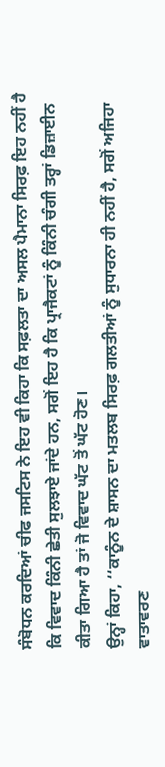ਸੰਬੋਧਨ ਕਰਦਿਆਂ ਚੀਫ ਜਸਟਿਸ ਨੇ ਇਹ ਵੀ ਕਿਹਾ ਕਿ ਸਫ਼ਲਤਾ ਦਾ ਅਸਲ ਪੈਮਾਨਾ ਸਿਰਫ਼ ਇਹ ਨਹੀਂ ਹੈ ਕਿ ਵਿਵਾਦ ਕਿੰਨੀ ਛੇਤੀ ਸੁਲਝਾਏ ਜਾਂਦੇ ਹਨ, ਸਗੋਂ ਇਹ ਹੈ ਕਿ ਪ੍ਰਾਜੈਕਟਾਂ ਨੂੰ ਕਿੰਨੀ ਚੰਗੀ ਤਰ੍ਹਾਂ ਡਿਜ਼ਾਈਨ ਕੀਤਾ ਗਿਆ ਹੈ ਤਾਂ ਜੋ ਵਿਵਾਦ ਘੱਟ ਤੋਂ ਘੱਟ ਹੋਣ।
ਉਨ੍ਹਾਂ ਕਿਹਾ, ‘‘ਕਾਨੂੰਨ ਦੇ ਸ਼ਾਸਨ ਦਾ ਮਤਲਬ ਸਿਰਫ਼ ਗਲਤੀਆਂ ਨੂੰ ਸੁਧਾਰਨਾ ਹੀ ਨਹੀਂ ਹੈ, ਸਗੋਂ ਅਜਿਹਾ ਵਾਤਾਵਰਣ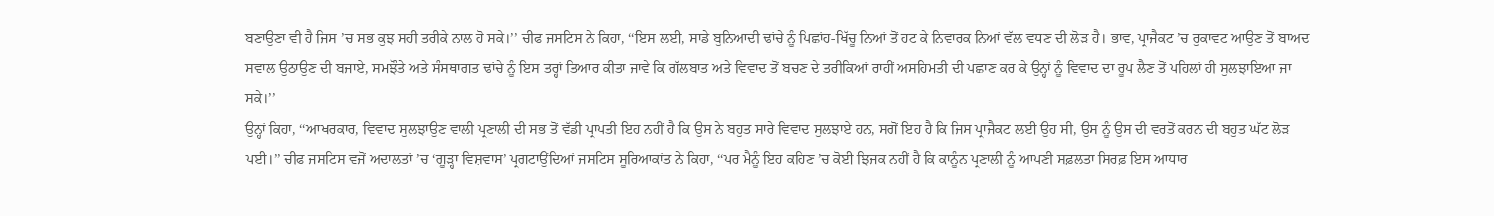ਬਣਾਉਣਾ ਵੀ ਹੈ ਜਿਸ ’ਚ ਸਭ ਕੁਝ ਸਹੀ ਤਰੀਕੇ ਨਾਲ ਹੋ ਸਕੇ।’’ ਚੀਫ ਜਸਟਿਸ ਨੇ ਕਿਹਾ, ‘‘ਇਸ ਲਈ, ਸਾਡੇ ਬੁਨਿਆਦੀ ਢਾਂਚੇ ਨੂੰ ਪਿਛਾਂਹ-ਖਿੱਚੂ ਨਿਆਂ ਤੋਂ ਹਟ ਕੇ ਨਿਵਾਰਕ ਨਿਆਂ ਵੱਲ ਵਧਣ ਦੀ ਲੋੜ ਹੈ। ਭਾਵ, ਪ੍ਰਾਜੈਕਟ ’ਚ ਰੁਕਾਵਟ ਆਉਣ ਤੋਂ ਬਾਅਦ ਸਵਾਲ ਉਠਾਉਣ ਦੀ ਬਜਾਏ, ਸਮਝੌਤੇ ਅਤੇ ਸੰਸਥਾਗਤ ਢਾਂਚੇ ਨੂੰ ਇਸ ਤਰ੍ਹਾਂ ਤਿਆਰ ਕੀਤਾ ਜਾਵੇ ਕਿ ਗੱਲਬਾਤ ਅਤੇ ਵਿਵਾਦ ਤੋਂ ਬਚਣ ਦੇ ਤਰੀਕਿਆਂ ਰਾਹੀਂ ਅਸਹਿਮਤੀ ਦੀ ਪਛਾਣ ਕਰ ਕੇ ਉਨ੍ਹਾਂ ਨੂੰ ਵਿਵਾਦ ਦਾ ਰੂਪ ਲੈਣ ਤੋਂ ਪਹਿਲਾਂ ਹੀ ਸੁਲਝਾਇਆ ਜਾ ਸਕੇ।’’
ਉਨ੍ਹਾਂ ਕਿਹਾ, ‘‘ਆਖਰਕਾਰ, ਵਿਵਾਦ ਸੁਲਝਾਉਣ ਵਾਲੀ ਪ੍ਰਣਾਲੀ ਦੀ ਸਭ ਤੋਂ ਵੱਡੀ ਪ੍ਰਾਪਤੀ ਇਹ ਨਹੀਂ ਹੈ ਕਿ ਉਸ ਨੇ ਬਹੁਤ ਸਾਰੇ ਵਿਵਾਦ ਸੁਲਝਾਏ ਹਨ, ਸਗੋਂ ਇਹ ਹੈ ਕਿ ਜਿਸ ਪ੍ਰਾਜੈਕਟ ਲਈ ਉਹ ਸੀ, ਉਸ ਨੂੰ ਉਸ ਦੀ ਵਰਤੋਂ ਕਰਨ ਦੀ ਬਹੁਤ ਘੱਟ ਲੋੜ ਪਈ।’’ ਚੀਫ ਜਸਟਿਸ ਵਜੋਂ ਅਦਾਲਤਾਂ ’ਚ ‘ਗੂੜ੍ਹਾ ਵਿਸ਼ਵਾਸ’ ਪ੍ਰਗਟਾਉਂਦਿਆਂ ਜਸਟਿਸ ਸੂਰਿਆਕਾਂਤ ਨੇ ਕਿਹਾ, ‘‘ਪਰ ਮੈਨੂੰ ਇਹ ਕਹਿਣ ’ਚ ਕੋਈ ਝਿਜਕ ਨਹੀਂ ਹੈ ਕਿ ਕਾਨੂੰਨ ਪ੍ਰਣਾਲੀ ਨੂੰ ਆਪਣੀ ਸਫ਼ਲਤਾ ਸਿਰਫ਼ ਇਸ ਆਧਾਰ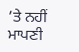’ਤੇ ਨਹੀਂ ਮਾਪਣੀ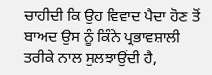ਚਾਹੀਦੀ ਕਿ ਉਹ ਵਿਵਾਦ ਪੈਦਾ ਹੋਣ ਤੋਂ ਬਾਅਦ ਉਸ ਨੂੰ ਕਿੰਨੇ ਪ੍ਰਭਾਵਸ਼ਾਲੀ ਤਰੀਕੇ ਨਾਲ ਸੁਲਝਾਉਂਦੀ ਹੈ,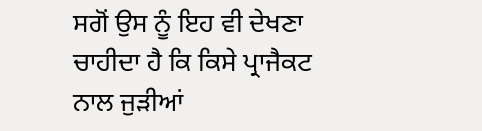ਸਗੋਂ ਉਸ ਨੂੰ ਇਹ ਵੀ ਦੇਖਣਾ ਚਾਹੀਦਾ ਹੈ ਕਿ ਕਿਸੇ ਪ੍ਰਾਜੈਕਟ ਨਾਲ ਜੁੜੀਆਂ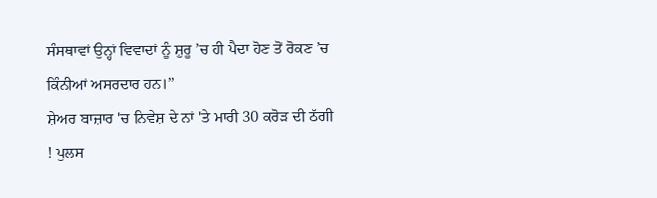ਸੰਸਥਾਵਾਂ ਉਨ੍ਹਾਂ ਵਿਵਾਦਾਂ ਨੂੰ ਸ਼ੁਰੂ ’ਚ ਹੀ ਪੈਦਾ ਹੋਣ ਤੋਂ ਰੋਕਣ ’ਚ ਕਿੰਨੀਆਂ ਅਸਰਦਾਰ ਹਨ।’’
ਸ਼ੇਅਰ ਬਾਜ਼ਾਰ 'ਚ ਨਿਵੇਸ਼ ਦੇ ਨਾਂ 'ਤੇ ਮਾਰੀ 30 ਕਰੋੜ ਦੀ ਠੱਗੀ ! ਪੁਲਸ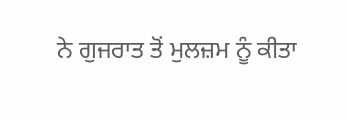ਨੇ ਗੁਜਰਾਤ ਤੋਂ ਮੁਲਜ਼ਮ ਨੂੰ ਕੀਤਾ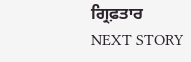ਗ੍ਰਿਫ਼ਤਾਰ
NEXT STORY